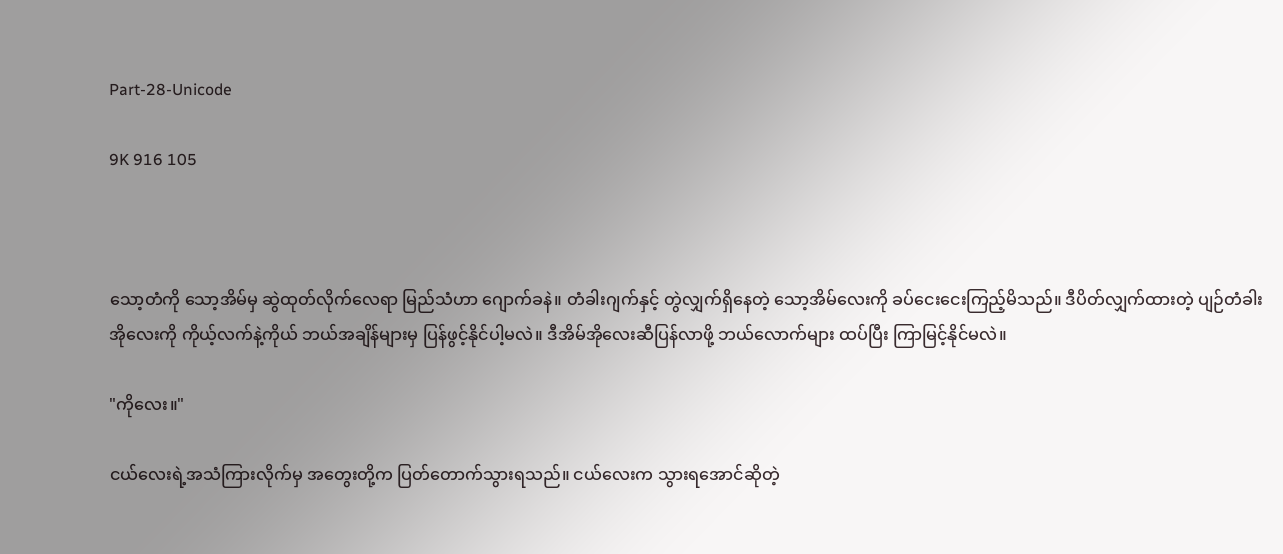Part-28-Unicode

9K 916 105



သော့တံကို သော့အိမ်မှ ဆွဲထုတ်လိုက်လေရာ မြည်သံဟာ ဂျောက်ခနဲ။ တံခါးဂျက်နှင့် တွဲလျှက်ရှိနေတဲ့ သော့အိမ်လေးကို ခပ်ငေးငေးကြည့်မိသည်။ ဒီပိတ်လျှက်ထားတဲ့ ပျဉ်တံခါးအိုလေးကို ကိုယ့်လက်နဲ့ကိုယ် ဘယ်အချိန်များမှ ပြန်ဖွင့်နိုင်ပါ့မလဲ။ ဒီအိမ်အိုလေးဆီပြန်လာဖို့ ဘယ်လောက်များ ထပ်ပြီး ကြာမြင့်နိုင်မလဲ။

"ကိုလေး။"

ငယ်လေးရဲ့အသံကြားလိုက်မှ အတွေးတို့က ပြတ်တောက်သွားရသည်။ ငယ်လေးက သွားရအောင်ဆိုတဲ့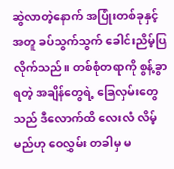ဆွဲလာတဲ့နောက် အပြုံးတစ်ခုနှင့် အတူ ခပ်သွက်သွက် ခေါင်းညိမ့်ပြလိုက်သည်။ တစ်စုံတရာကို စွန့်ခွာရတဲ့ အချိန်တွေရဲ့ ခြေလှမ်းတွေသည် ဒီလောက်ထိ လေးလံ လိမ့်မည်ဟု ဝေလွှမ်း တခါမှ မ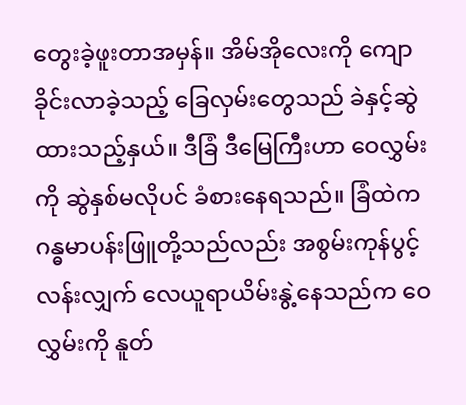တွေးခဲ့ဖူးတာအမှန်။ အိမ်အိုလေးကို ကျောခိုင်းလာခဲ့သည့် ခြေလှမ်းတွေသည် ခဲနှင့်ဆွဲထားသည့်နှယ်။ ဒီခြံ ဒီမြေကြီးဟာ ဝေလွှမ်းကို ဆွဲနှစ်မလိုပင် ခံစားနေရသည်။ ခြံထဲက ဂန္ဓမာပန်းဖြူတို့သည်လည်း အစွမ်းကုန်ပွင့်လန်းလျှက် လေယူရာယိမ်းနွဲ့နေသည်က ဝေလွှမ်းကို နူတ်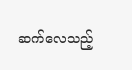ဆက်လေသည့်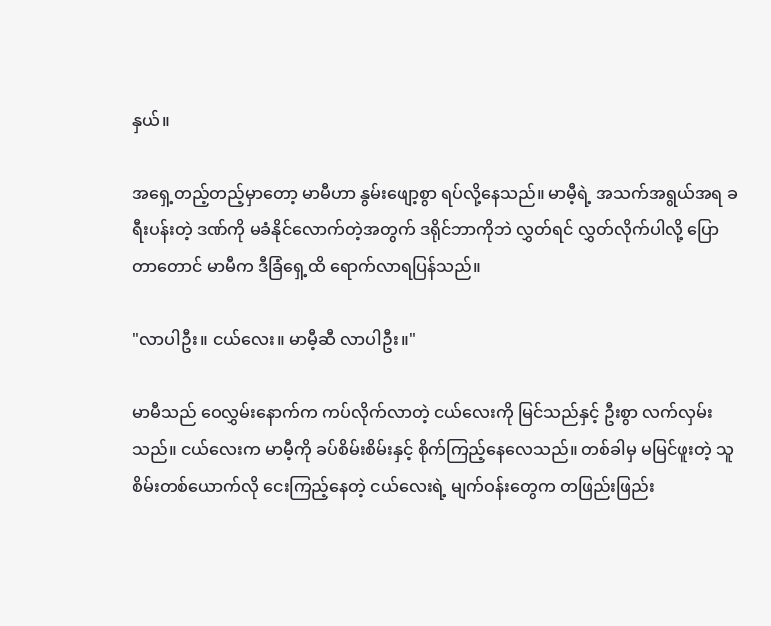နှယ်။

အရှေ့တည့်တည့်မှာတော့ မာမီဟာ နွမ်းဖျော့စွာ ရပ်လို့နေသည်။ မာမီ့ရဲ့ အသက်အရွယ်အရ ခရီးပန်းတဲ့ ဒဏ်ကို မခံနိုင်လောက်တဲ့အတွက် ဒရိုင်ဘာကိုဘဲ လွှတ်ရင် လွှတ်လိုက်ပါလို့ ပြောတာတောင် မာမီက ဒီခြံရှေ့ထိ ရောက်လာရပြန်သည်။

"လာပါဦး။ ငယ်လေး။ မာမီ့ဆီ လာပါဦး။"

မာမီသည် ဝေလွှမ်းနောက်က ကပ်လိုက်လာတဲ့ ငယ်လေးကို မြင်သည်နှင့် ဦးစွာ လက်လှမ်းသည်။ ငယ်လေးက မာမီ့ကို ခပ်စိမ်းစိမ်းနှင့် စိုက်ကြည့်နေလေသည်။ တစ်ခါမှ မမြင်ဖူးတဲ့ သူစိမ်းတစ်ယောက်လို ငေးကြည့်နေတဲ့ ငယ်လေးရဲ့ မျက်ဝန်းတွေက တဖြည်းဖြည်း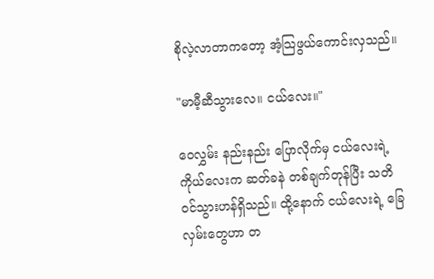စိုလဲ့လာတာကတော့ အံ့သြဖွယ်ကောင်းလှသည်။

"မာမီ့ဆီသွားလေ။ ငယ်လေး။"

ဝေလွှမ်း နည်းနည်း ပြောလိုက်မှ ငယ်လေးရဲ့ ကိုယ်လေးက ဆတ်ခနဲ တစ်ချက်တုန်ပြီး သတိဝင်သွားဟန်ရှိသည်။ ထို့နောက် ငယ်လေးရဲ့ ခြေလှမ်းတွေဟာ တ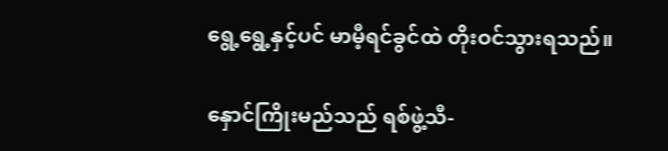ရွေ့ရွေ့နှင့်ပင် မာမီ့ရင်ခွင်ထဲ တိုးဝင်သွားရသည်။

နှောင်ကြိုးမည်သည် ရစ်ဖွဲ့သီ-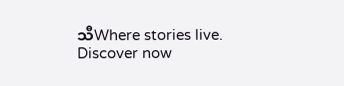သီWhere stories live. Discover now